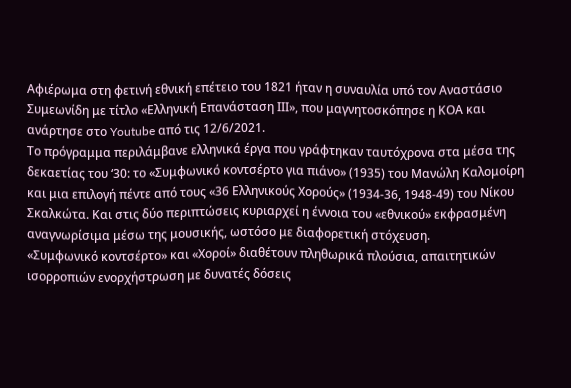Αφιέρωμα στη φετινή εθνική επέτειο του 1821 ήταν η συναυλία υπό τον Αναστάσιο Συμεωνίδη με τίτλο «Ελληνική Επανάσταση ΙΙΙ», που μαγνητοσκόπησε η ΚΟΑ και ανάρτησε στο Youtube από τις 12/6/2021.
Το πρόγραμμα περιλάμβανε ελληνικά έργα που γράφτηκαν ταυτόχρονα στα μέσα της δεκαετίας του ‘30: το «Συμφωνικό κοντσέρτο για πιάνο» (1935) του Μανώλη Καλομοίρη και μια επιλογή πέντε από τους «36 Ελληνικούς Χορούς» (1934-36, 1948-49) του Νίκου Σκαλκώτα. Και στις δύο περιπτώσεις κυριαρχεί η έννοια του «εθνικού» εκφρασμένη αναγνωρίσιμα μέσω της μουσικής, ωστόσο με διαφορετική στόχευση.
«Συμφωνικό κοντσέρτο» και «Χοροί» διαθέτουν πληθωρικά πλούσια, απαιτητικών ισορροπιών ενορχήστρωση με δυνατές δόσεις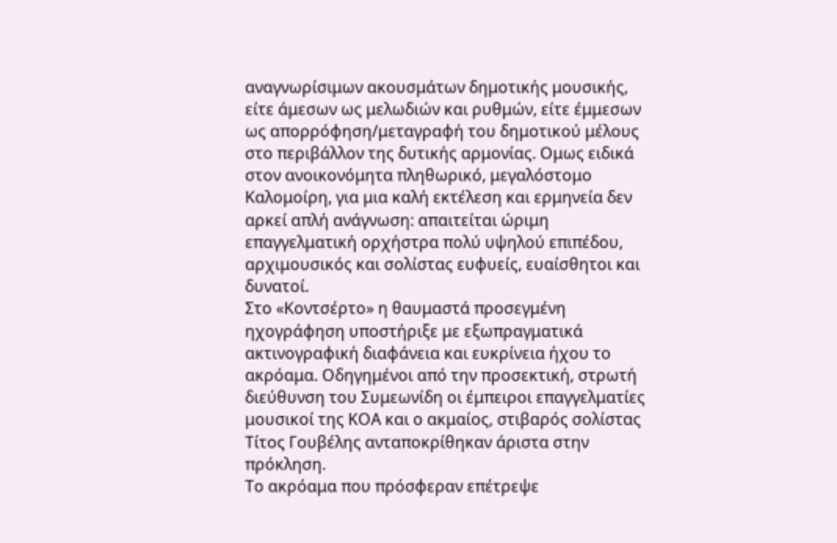αναγνωρίσιμων ακουσμάτων δημοτικής μουσικής, είτε άμεσων ως μελωδιών και ρυθμών, είτε έμμεσων ως απορρόφηση/μεταγραφή του δημοτικού μέλους στο περιβάλλον της δυτικής αρμονίας. Ομως ειδικά στον ανοικονόμητα πληθωρικό, μεγαλόστομο Καλομοίρη, για μια καλή εκτέλεση και ερμηνεία δεν αρκεί απλή ανάγνωση: απαιτείται ώριμη επαγγελματική ορχήστρα πολύ υψηλού επιπέδου, αρχιμουσικός και σολίστας ευφυείς, ευαίσθητοι και δυνατοί.
Στο «Κοντσέρτο» η θαυμαστά προσεγμένη ηχογράφηση υποστήριξε με εξωπραγματικά ακτινογραφική διαφάνεια και ευκρίνεια ήχου το ακρόαμα. Οδηγημένοι από την προσεκτική, στρωτή διεύθυνση του Συμεωνίδη οι έμπειροι επαγγελματίες μουσικοί της ΚΟΑ και ο ακμαίος, στιβαρός σολίστας Τίτος Γουβέλης ανταποκρίθηκαν άριστα στην πρόκληση.
Το ακρόαμα που πρόσφεραν επέτρεψε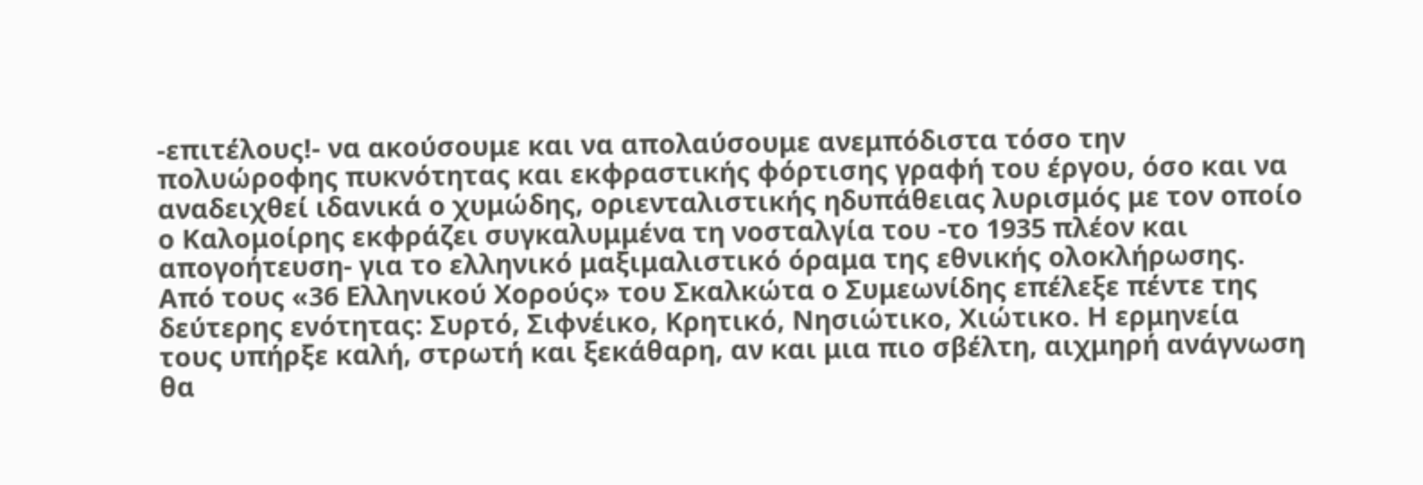-επιτέλους!- να ακούσουμε και να απολαύσουμε ανεμπόδιστα τόσο την πολυώροφης πυκνότητας και εκφραστικής φόρτισης γραφή του έργου, όσο και να αναδειχθεί ιδανικά ο χυμώδης, οριενταλιστικής ηδυπάθειας λυρισμός με τον οποίο ο Καλομοίρης εκφράζει συγκαλυμμένα τη νοσταλγία του -το 1935 πλέον και απογοήτευση- για το ελληνικό μαξιμαλιστικό όραμα της εθνικής ολοκλήρωσης.
Από τους «36 Ελληνικού Χορούς» του Σκαλκώτα ο Συμεωνίδης επέλεξε πέντε της δεύτερης ενότητας: Συρτό, Σιφνέικο, Κρητικό, Νησιώτικο, Χιώτικο. Η ερμηνεία τους υπήρξε καλή, στρωτή και ξεκάθαρη, αν και μια πιο σβέλτη, αιχμηρή ανάγνωση θα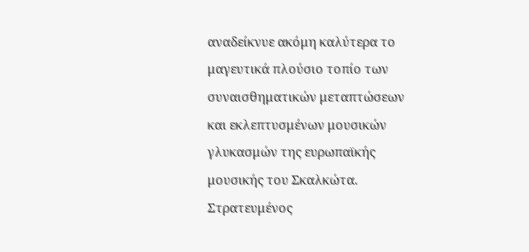αναδείκνυε ακόμη καλύτερα το μαγευτικά πλούσιο τοπίο των συναισθηματικών μεταπτώσεων και εκλεπτυσμένων μουσικών γλυκασμών της ευρωπαϊκής μουσικής του Σκαλκώτα.
Στρατευμένος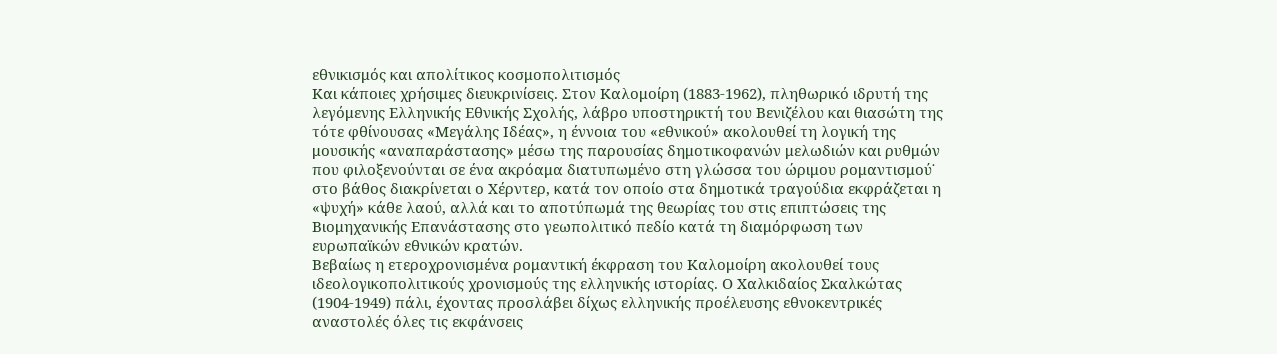εθνικισμός και απολίτικος κοσμοπολιτισμός
Και κάποιες χρήσιμες διευκρινίσεις. Στον Καλομοίρη (1883-1962), πληθωρικό ιδρυτή της λεγόμενης Ελληνικής Εθνικής Σχολής, λάβρο υποστηρικτή του Βενιζέλου και θιασώτη της τότε φθίνουσας «Μεγάλης Ιδέας», η έννοια του «εθνικού» ακολουθεί τη λογική της μουσικής «αναπαράστασης» μέσω της παρουσίας δημοτικοφανών μελωδιών και ρυθμών που φιλοξενούνται σε ένα ακρόαμα διατυπωμένο στη γλώσσα του ώριμου ρομαντισμού˙ στο βάθος διακρίνεται ο Χέρντερ, κατά τον οποίο στα δημοτικά τραγούδια εκφράζεται η «ψυχή» κάθε λαού, αλλά και το αποτύπωμά της θεωρίας του στις επιπτώσεις της Βιομηχανικής Επανάστασης στο γεωπολιτικό πεδίο κατά τη διαμόρφωση των ευρωπαϊκών εθνικών κρατών.
Βεβαίως η ετεροχρονισμένα ρομαντική έκφραση του Καλομοίρη ακολουθεί τους ιδεολογικοπολιτικούς χρονισμούς της ελληνικής ιστορίας. Ο Χαλκιδαίος Σκαλκώτας (1904-1949) πάλι, έχοντας προσλάβει δίχως ελληνικής προέλευσης εθνοκεντρικές αναστολές όλες τις εκφάνσεις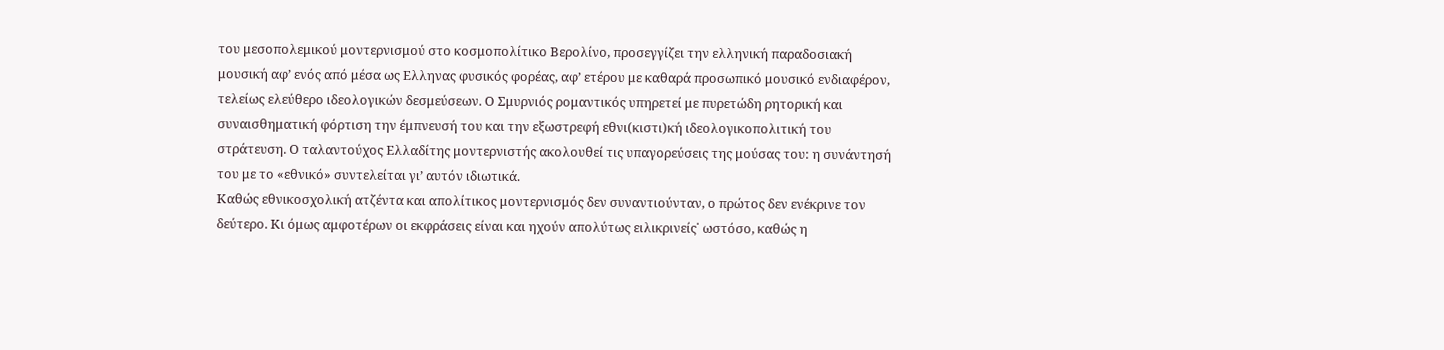του μεσοπολεμικού μοντερνισμού στο κοσμοπολίτικο Βερολίνο, προσεγγίζει την ελληνική παραδοσιακή μουσική αφ’ ενός από μέσα ως Ελληνας φυσικός φορέας, αφ’ ετέρου με καθαρά προσωπικό μουσικό ενδιαφέρον, τελείως ελεύθερο ιδεολογικών δεσμεύσεων. Ο Σμυρνιός ρομαντικός υπηρετεί με πυρετώδη ρητορική και συναισθηματική φόρτιση την έμπνευσή του και την εξωστρεφή εθνι(κιστι)κή ιδεολογικοπολιτική του στράτευση. Ο ταλαντούχος Ελλαδίτης μοντερνιστής ακολουθεί τις υπαγορεύσεις της μούσας του: η συνάντησή του με το «εθνικό» συντελείται γι’ αυτόν ιδιωτικά.
Καθώς εθνικοσχολική ατζέντα και απολίτικος μοντερνισμός δεν συναντιούνταν, ο πρώτος δεν ενέκρινε τον δεύτερο. Κι όμως αμφοτέρων οι εκφράσεις είναι και ηχούν απολύτως ειλικρινείς˙ ωστόσο, καθώς η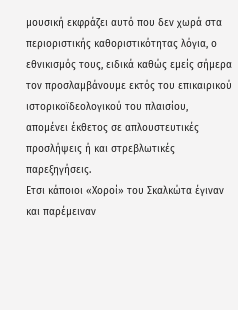μουσική εκφράζει αυτό που δεν χωρά στα περιοριστικής καθοριστικότητας λόγια, ο εθνικισμός τους, ειδικά καθώς εμείς σήμερα τον προσλαμβάνουμε εκτός του επικαιρικού ιστορικοϊδεολογικού του πλαισίου, απομένει έκθετος σε απλουστευτικές προσλήψεις ή και στρεβλωτικές παρεξηγήσεις.
Ετσι κάποιοι «Χοροί» του Σκαλκώτα έγιναν και παρέμειναν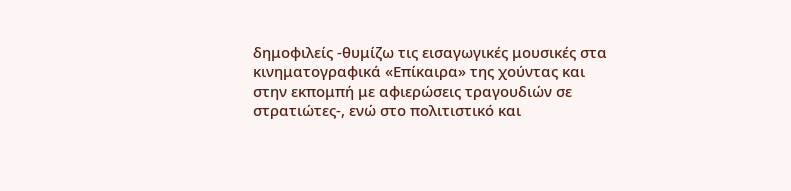δημοφιλείς -θυμίζω τις εισαγωγικές μουσικές στα κινηματογραφικά «Επίκαιρα» της χούντας και στην εκπομπή με αφιερώσεις τραγουδιών σε στρατιώτες-, ενώ στο πολιτιστικό και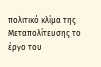πολιτικό κλίμα της Μεταπολίτευσης το έργο του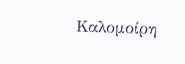Καλομοίρη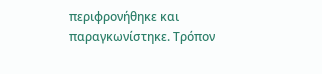περιφρονήθηκε και παραγκωνίστηκε. Τρόπον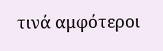τινά αμφότεροι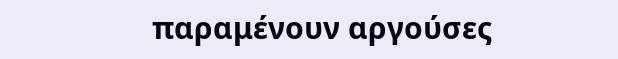παραμένουν αργούσες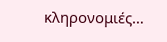κληρονομιές…